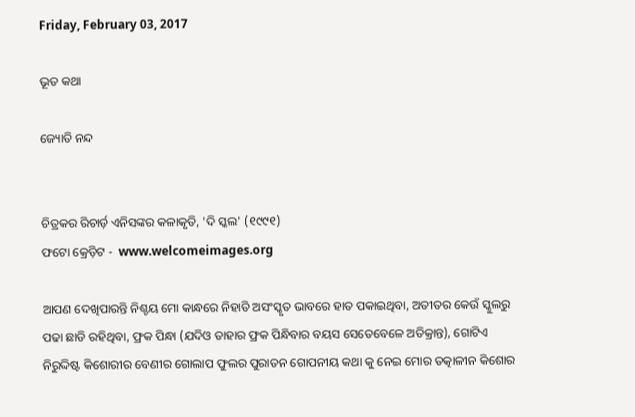Friday, February 03, 2017

ଭୂତ କଥା

ଜ୍ୟୋତି ନନ୍ଦ


ଚିତ୍ରକର ରିଚାର୍ଡ଼ ଏନିସଙ୍କର କଳାକୃତି, 'ଦି ସ୍କଲ' (୧୯୯୧)
ଫଟୋ କ୍ରେଡ଼ିଟ -  www.welcomeimages.org

ଆପଣ ଦେଖିପାରନ୍ତି ନିଶ୍ଚୟ ମୋ କାନ୍ଧରେ ନିହାତି ଅସଂସ୍କୃତ ଭାବରେ ହାତ ପକାଇଥିବା, ଅତୀତର କେଉଁ ସ୍କୁଲରୁ ପଢା ଛାଡି ରହିଥିବା, ଫ୍ରକ ପିନ୍ଧା (ଯଦିଓ ତାହାର ଫ୍ରକ ପିନ୍ଧିବାର ବୟସ ସେତେବେଳେ ଅତିକ୍ରାନ୍ତ), ଗୋଟିଏ ନିରୁଦ୍ଦିଷ୍ଟ କିଶୋରୀର ବେଣୀର ଗୋଲାପ ଫୁଲର ପୁରାତନ ଗୋପନୀୟ କଥା କୁ ନେଇ ମୋର ତତ୍କାଳୀନ କିଶୋର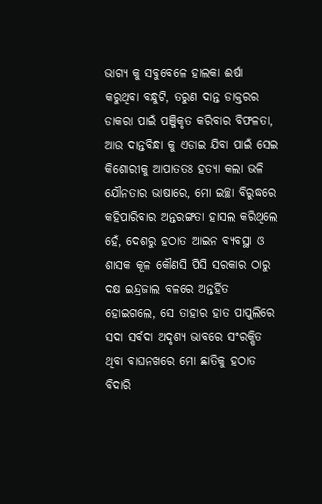ଭାଗ୍ୟ କୁ ସବୁବେଳେ ହାଲକା ଈର୍ଷା କରୁଥିବା ବନ୍ଧୁଟି, ତରୁଣ ଦାନ୍ତ ଡାକ୍ତରର ଡାକରା ପାଇଁ ପଞ୍ଜିକୃତ କରିବାର ବିଫଳତା, ଆଉ ଦାନ୍ତବିନ୍ଧା କୁ ଏଡାଇ ଯିବା ପାଇଁ ସେଇ କିଶୋରୀକୁ ଆପାତତଃ ହତ୍ୟା କଲା ଭଳି ଯୌନତାର ଭାଷାରେ, ମୋ ଇଚ୍ଛା ବିରୁଦ୍ଧରେ କହିପାରିବାର ଅନ୍ତରଙ୍ଗତା ହାସଲ କରିଥିଲେ ହେଁ, ଦେଶରୁ ହଠାତ ଆଇନ ବ୍ୟବସ୍ଥା ଓ ଶାସକ କୂଳ କୌଣସି ପିସି ସରକାର ଠାରୁ ଦକ୍ଷ ଇନ୍ଦ୍ରଜାଲ ବଳରେ ଅନ୍ତର୍ହିତ ହୋଇଗଲେ, ସେ ତାହାର ହାତ ପାପୁଲିରେ ସଦା ସର୍ବଦା ଅଦୃଶ୍ୟ ଭାବରେ ସଂରକ୍ଷିତ ଥିବା ବାଘନଖରେ ମୋ ଛାତିକୁ ହଠାତ ବିଦାରି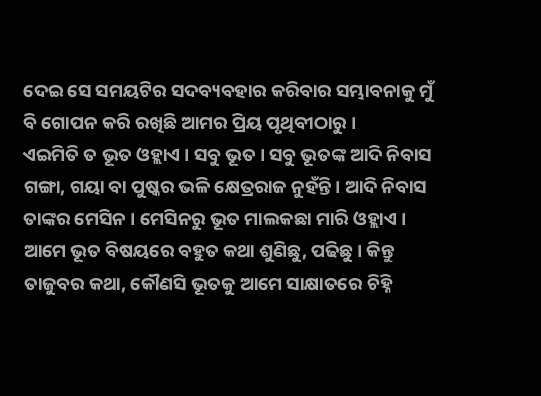ଦେଇ ସେ ସମୟଟିର ସଦବ୍ୟବହାର କରିବାର ସମ୍ଭାବନାକୁ ମୁଁ ବି ଗୋପନ କରି ରଖିଛି ଆମର ପ୍ରିୟ ପୃଥିବୀଠାରୁ ।
ଏଇମିତି ତ ଭୂତ ଓହ୍ଲାଏ । ସବୁ ଭୂତ । ସବୁ ଭୂତଙ୍କ ଆଦି ନିବାସ ଗଙ୍ଗା, ଗୟା ବା ପୁଷ୍କର ଭଳି କ୍ଷେତ୍ରରାଜ ନୁହଁନ୍ତି । ଆଦି ନିବାସ ତାଙ୍କର ମେସିନ । ମେସିନରୁ ଭୂତ ମାଲକଛା ମାରି ଓହ୍ଲାଏ । ଆମେ ଭୂତ ବିଷୟରେ ବହୁତ କଥା ଶୁଣିଛୁ, ପଢିଛୁ । କିନ୍ତୁ ତାଜୁବର କଥା, କୌଣସି ଭୂତକୁ ଆମେ ସାକ୍ଷାତରେ ଚିହ୍ନି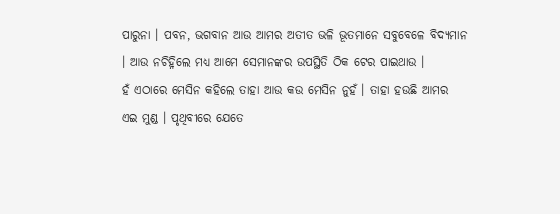ପାରୁନା । ପବନ, ଭଗବାନ ଆଉ ଆମର ଅତୀତ ଭଳି ଭୂତମାନେ ସବୁବେଳେ ବିଦ୍ୟମାନ । ଆଉ ନଚିହ୍ନିଲେ ମଧ୍ୟ ଆମେ ସେମାନଙ୍କର ଉପସ୍ଥିତି ଠିକ ଟେର ପାଇଥାଉ ।
ହଁ ଏଠାରେ ମେସିନ କହିଲେ ତାହା ଆଉ କଉ ମେସିନ ନୁହଁ । ତାହା ହଉଛି ଆମର ଏଇ ମୁଣ୍ଡ । ପୃଥିବୀରେ ଯେତେ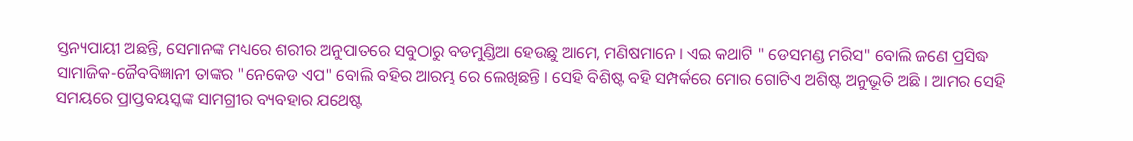ସ୍ତନ୍ୟପାୟୀ ଅଛନ୍ତି, ସେମାନଙ୍କ ମଧ୍ୟରେ ଶରୀର ଅନୁପାତରେ ସବୁଠାରୁ ବଡମୁଣ୍ଡିଆ ହେଉଛୁ ଆମେ, ମଣିଷମାନେ । ଏଇ କଥାଟି " ଡେସମଣ୍ଡ ମରିସ" ବୋଲି ଜଣେ ପ୍ରସିଦ୍ଧ ସାମାଜିକ-ଜୈବବିଜ୍ଞାନୀ ତାଙ୍କର "ନେକେଡ ଏପ" ବୋଲି ବହିର ଆରମ୍ଭ ରେ ଲେଖିଛନ୍ତି । ସେହି ବିଶିଷ୍ଟ ବହି ସମ୍ପର୍କରେ ମୋର ଗୋଟିଏ ଅଶିଷ୍ଟ ଅନୁଭୂତି ଅଛି । ଆମର ସେହି ସମୟରେ ପ୍ରାପ୍ତବୟସ୍କଙ୍କ ସାମଗ୍ରୀର ବ୍ୟବହାର ଯଥେଷ୍ଟ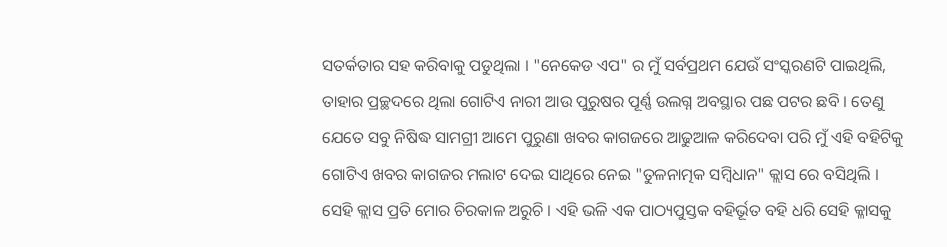ସତର୍କତାର ସହ କରିବାକୁ ପଡୁଥିଲା । "ନେକେଡ ଏପ" ର ମୁଁ ସର୍ବପ୍ରଥମ ଯେଉଁ ସଂସ୍କରଣଟି ପାଇଥିଲି, ତାହାର ପ୍ରଚ୍ଛଦରେ ଥିଲା ଗୋଟିଏ ନାରୀ ଆଉ ପୁରୁଷର ପୂର୍ଣ୍ଣ ଉଲଗ୍ନ ଅବସ୍ଥାର ପଛ ପଟର ଛବି । ତେଣୁ ଯେତେ ସବୁ ନିଷିଦ୍ଧ ସାମଗ୍ରୀ ଆମେ ପୁରୁଣା ଖବର କାଗଜରେ ଆଢୁଆଳ କରିଦେବା ପରି ମୁଁ ଏହି ବହିଟିକୁ ଗୋଟିଏ ଖବର କାଗଜର ମଲାଟ ଦେଇ ସାଥିରେ ନେଇ "ତୁଳନାତ୍ମକ ସମ୍ବିଧାନ" କ୍ଲାସ ରେ ବସିଥିଲି । ସେହି କ୍ଲାସ ପ୍ରତି ମୋର ଚିରକାଳ ଅରୁଚି । ଏହି ଭଳି ଏକ ପାଠ୍ୟପୁସ୍ତକ ବହିର୍ଭୂତ ବହି ଧରି ସେହି କ୍ଳାସକୁ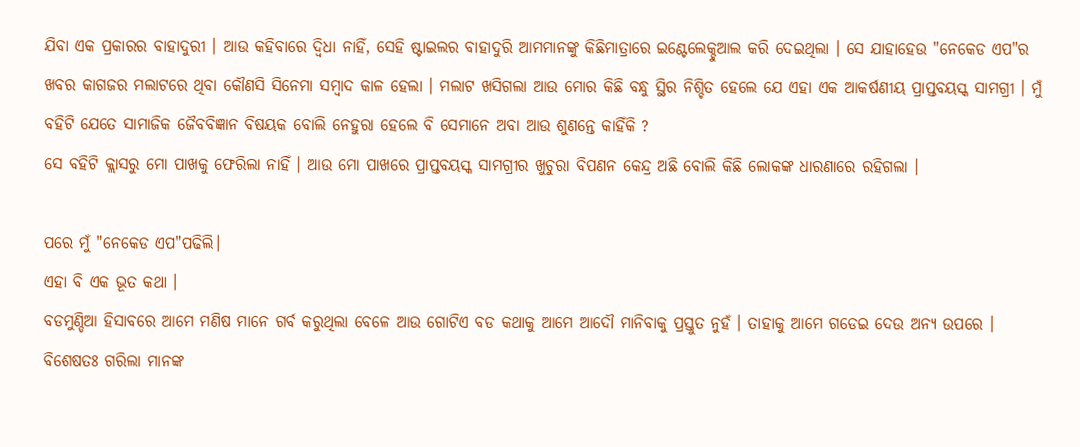ଯିବା ଏକ ପ୍ରକାରର ବାହାଦୁରୀ । ଆଉ କହିବାରେ ଦ୍ୱିଧା ନାହିଁ, ସେହି ଷ୍ଟାଇଲର ବାହାଦୁରି ଆମମାନଙ୍କୁ କିଛିମାତ୍ରାରେ ଇଣ୍ଟେଲେକ୍ଚୁଆଲ କରି ଦେଇଥିଲା । ସେ ଯାହାହେଉ "ନେକେଡ ଏପ"ର ଖବର କାଗଜର ମଲାଟରେ ଥିବା କୌଣସି ସିନେମା ସମ୍ବାଦ କାଳ ହେଲା । ମଲାଟ ଖସିଗଲା ଆଉ ମୋର କିଛି ବନ୍ଧୁ ସ୍ଥିର ନିଶ୍ଚିତ ହେଲେ ଯେ ଏହା ଏକ ଆକର୍ଷଣୀୟ ପ୍ରାପ୍ତବୟସ୍କ ସାମଗ୍ରୀ । ମୁଁ ବହିଟି ଯେତେ ସାମାଜିକ ଜୈବବିଜ୍ଞାନ ବିଷୟକ ବୋଲି ନେହୁରା ହେଲେ ବି ସେମାନେ ଅବା ଆଉ ଶୁଣନ୍ତେ କାହିଁକି ?
ସେ ବହିଟି କ୍ଲାସରୁ ମୋ ପାଖକୁ ଫେରିଲା ନାହିଁ । ଆଉ ମୋ ପାଖରେ ପ୍ରାପ୍ତବୟସ୍କ ସାମଗ୍ରୀର ଖୁଚୁରା ବିପଣନ କେନ୍ଦ୍ର ଅଛି ବୋଲି କିଛି ଲୋକଙ୍କ ଧାରଣାରେ ରହିଗଲା ।

ପରେ ମୁଁ "ନେକେଡ ଏପ"ପଢିଲି।
ଏହା ବି ଏକ ଭୂତ କଥା ।
ବଡମୁଣ୍ଡିଆ ହିସାବରେ ଆମେ ମଣିଷ ମାନେ ଗର୍ବ କରୁଥିଲା ବେଳେ ଆଉ ଗୋଟିଏ ବଡ କଥାକୁ ଆମେ ଆଦୌ ମାନିବାକୁ ପ୍ରସ୍ତୁତ ନୁହଁ । ତାହାକୁ ଆମେ ଗଡେଇ ଦେଉ ଅନ୍ୟ ଉପରେ । ବିଶେଷତଃ ଗରିଲା ମାନଙ୍କ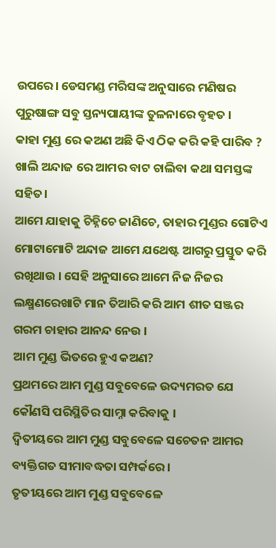ଉପରେ। ଡେସମଣ୍ଡ ମରିସଙ୍କ ଅନୁସାରେ ମଣିଷର ପୁରୁଷାଙ୍ଗ ସବୁ ସ୍ତନ୍ୟପାୟୀଙ୍କ ତୁଳନାରେ ବୃହତ ।
କାହା ମୁଣ୍ଡ ରେ କଅଣ ଅଛି କିଏ ଠିକ କରି କହି ପାରିବ ? ଖାଲି ଅନ୍ଦାଜ ରେ ଆମର ବାଟ ଚାଲିବା କଥା ସମସ୍ତଙ୍କ ସହିତ।
ଆମେ ଯାହାକୁ ଚିହ୍ନିଚେ ଜାଣିଚେ, ତାହାର ମୁଣ୍ଡର ଗୋଟିଏ ମୋଟାମୋଟି ଅନ୍ଦାଜ ଆମେ ଯଥେଷ୍ଟ ଆଗରୁ ପ୍ରସ୍ତୁତ କରି ରଖିଥାଉ । ସେହି ଅନୁସାରେ ଆମେ ନିଜ ନିଜର ଲକ୍ଷ୍ମଣରେଖାଟି ମାନ ତିଆରି କରି ଆମ ଶୀତ ସଞ୍ଜର ଗରମ ଚାହାର ଆନନ୍ଦ ନେଉ ।
ଆମ ମୁଣ୍ଡ ଭିତରେ ହୁଏ କଅଣ?
ପ୍ରଥମରେ ଆମ ମୁଣ୍ଡ ସବୁବେଳେ ଉଦ୍ୟମରତ ଯେ କୌଣସି ପରିସ୍ଥିତିର ସାମ୍ନା କରିବାକୁ ।
ଦ୍ବିତୀୟରେ ଆମ ମୁଣ୍ଡ ସବୁବେଳେ ସଚେତନ ଆମର ବ୍ୟକ୍ତିଗତ ସୀମାବଦ୍ଧତା ସମ୍ପର୍କରେ ।
ତୃତୀୟରେ ଆମ ମୁଣ୍ଡ ସବୁବେଳେ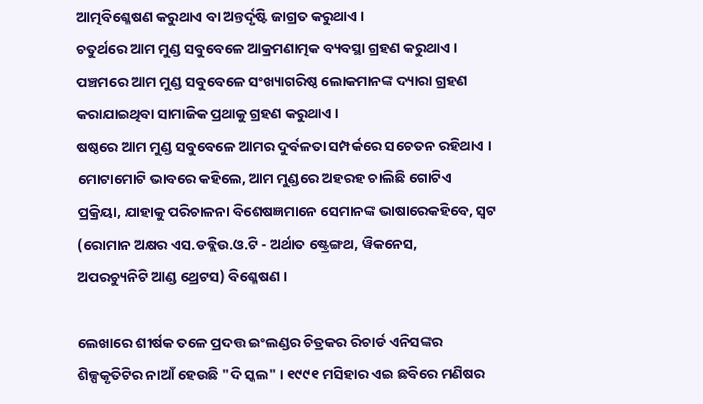ଆତ୍ମବିଶ୍ଳେଷଣ କରୁଥାଏ ବା ଅନ୍ତର୍ଦୃଷ୍ଟି ଜାଗ୍ରତ କରୁଥାଏ ।
ଚତୁର୍ଥରେ ଆମ ମୁଣ୍ଡ ସବୁବେଳେ ଆକ୍ରମଣାତ୍ମକ ବ୍ୟବସ୍ଥା ଗ୍ରହଣ କରୁଥାଏ ।
ପଞ୍ଚମରେ ଆମ ମୁଣ୍ଡ ସବୁବେଳେ ସଂଖ୍ୟାଗରିଷ୍ଠ ଲୋକମାନଙ୍କ ଦ୍ୟାରା ଗ୍ରହଣ କରାଯାଇଥିବା ସାମାଜିକ ପ୍ରଥାକୁ ଗ୍ରହଣ କରୁଥାଏ ।
ଷଷ୍ଠରେ ଆମ ମୁଣ୍ଡ ସବୁବେଳେ ଆମର ଦୁର୍ବଳତା ସମ୍ପର୍କରେ ସଚେତନ ରହିଥାଏ ।
ମୋଟାମୋଟି ଭାବରେ କହିଲେ, ଆମ ମୁଣ୍ଡରେ ଅହରହ ଚାଲିଛି ଗୋଟିଏ ପ୍ରକ୍ରିୟା, ଯାହାକୁ ପରିଚାଳନା ବିଶେଷଜ୍ଞମାନେ ସେମାନଙ୍କ ଭାଷାରେକହିବେ, ସ୍ୱଟ (ରୋମାନ ଅକ୍ଷର ଏସ.ଡବ୍ଲିଉ.ଓ.ଟି - ଅର୍ଥାତ ଷ୍ଟ୍ରେଙ୍ଗଥ, ୱିକନେସ, ଅପରଚ୍ୟୁନିଟି ‌ଆଣ୍ଡ ଥ୍ରେଟସ) ବିଶ୍ଳେଷଣ ।

ଲେଖାରେ ଶୀର୍ଷକ ତଳେ ପ୍ରଦତ୍ତ ଇଂଲଣ୍ଡର ଚିତ୍ରକର ରିଚାର୍ଡ ଏନିସଙ୍କର ଶିଳ୍ପକୃତିଟିର ନାଆଁ ହେଉଛି "ଦି ସ୍କଲ" । ୧୯୯୧ ମସିହାର ଏଇ ଛବିରେ ମଣିଷର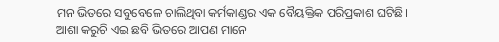ମନ ଭିତରେ ସବୁବେଳେ ଚାଲିଥିବା କର୍ମକାଣ୍ଡର ଏକ ବୈୟକ୍ତିକ ପରିପ୍ରକାଶ ଘଟିଛି।
ଆଶା କରୁଚି ଏଇ ଛବି ଭିତରେ ଆପଣ ମାନେ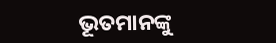ଭୂତମାନଙ୍କୁ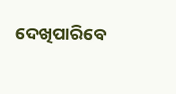ଦେଖିପାରିବେ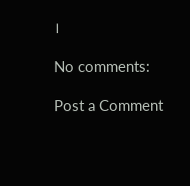।

No comments:

Post a Comment